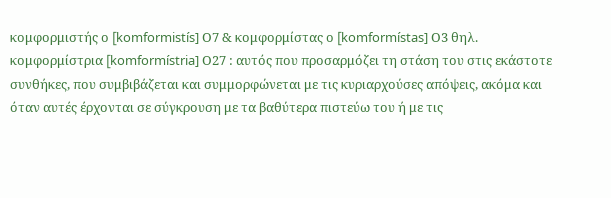κομφορμιστής ο [komformistís] Ο7 & κομφορμίστας ο [komformístas] Ο3 θηλ. κομφορμίστρια [komformístria] Ο27 : αυτός που προσαρμόζει τη στάση του στις εκάστοτε συνθήκες, που συμβιβάζεται και συμμορφώνεται με τις κυριαρχούσες απόψεις, ακόμα και όταν αυτές έρχονται σε σύγκρουση με τα βαθύτερα πιστεύω του ή με τις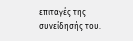επιταγές της συνείδησής του.